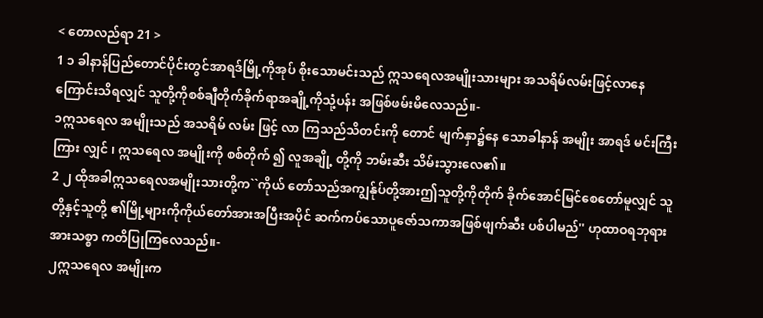< တောလည်ရာ 21 >
1 ၁ ခါနာန်ပြည်တောင်ပိုင်းတွင်အာရဒ်မြို့ကိုအုပ် စိုးသောမင်းသည် ဣသရေလအမျိုးသားများ အသရိမ်လမ်းဖြင့်လာနေကြောင်းသိရလျှင် သူတို့ကိုစစ်ချီတိုက်ခိုက်ရာအချို့ကိုသုံ့ပန်း အဖြစ်ဖမ်းမိလေသည်။-
၁ဣသရေလ အမျိုးသည် အသရိမ် လမ်း ဖြင့် လာ ကြသည်သိတင်းကို တောင် မျက်နှာ၌နေ သောခါနာန် အမျိုး အာရဒ် မင်းကြီး ကြား လျှင် ၊ ဣသရေလ အမျိုးကို စစ်တိုက် ၍ လူအချို့ တို့ကို ဘမ်းဆီး သိမ်းသွားလေ၏။
2 ၂ ထိုအခါဣသရေလအမျိုးသားတို့က``ကိုယ် တော်သည်အကျွန်ုပ်တို့အားဤသူတို့ကိုတိုက် ခိုက်အောင်မြင်စေတော်မူလျှင် သူတို့နှင့်သူတို့ ၏မြို့များကိုကိုယ်တော်အားအပြီးအပိုင် ဆက်ကပ်သောပူဇော်သကာအဖြစ်ဖျက်ဆီး ပစ်ပါမည်'' ဟုထာဝရဘုရားအားသစ္စာ ကတိပြုကြလေသည်။-
၂ဣသရေလ အမျိုးက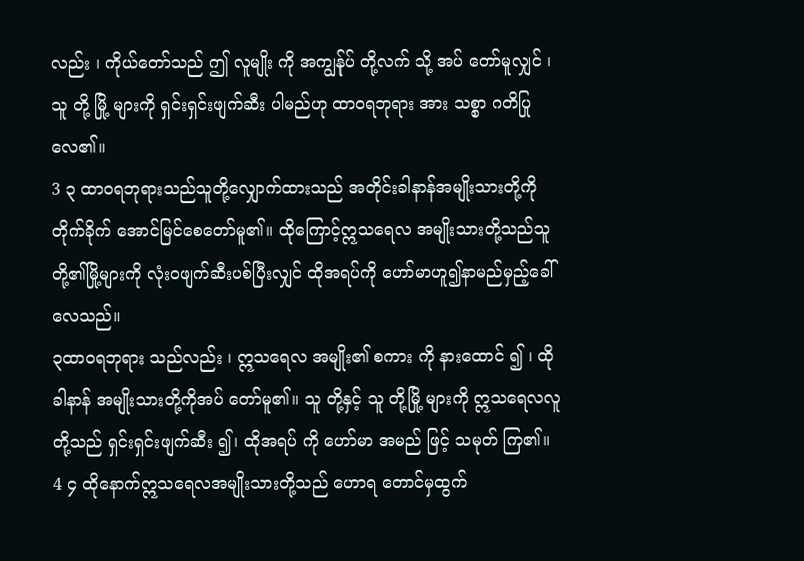လည်း ၊ ကိုယ်တော်သည် ဤ လူမျိုး ကို အကျွန်ုပ် တို့လက် သို့ အပ် တော်မူလျှင် ၊ သူ တို့ မြို့ များကို ရှင်းရှင်းဖျက်ဆီး ပါမည်ဟု ထာဝရဘုရား အား သစ္စာ ဂတိပြုလေ၏။
3 ၃ ထာဝရဘုရားသည်သူတို့လျှောက်ထားသည် အတိုင်းခါနာန်အမျိုးသားတို့ကိုတိုက်ခိုက် အောင်မြင်စေတော်မူ၏။ ထိုကြောင့်ဣသရေလ အမျိုးသားတို့သည်သူတို့၏မြို့များကို လုံးဝဖျက်ဆီးပစ်ပြီးလျှင် ထိုအရပ်ကို ဟော်မာဟူ၍နာမည်မှည့်ခေါ်လေသည်။
၃ထာဝရဘုရား သည်လည်း ၊ ဣသရေလ အမျိုး၏ စကား ကို နားထောင် ၍ ၊ ထိုခါနာန် အမျိုးသားတို့ကိုအပ် တော်မူ၏။ သူ တို့နှင့် သူ တို့မြို့ များကို ဣသရေလလူတို့သည် ရှင်းရှင်းဖျက်ဆီး ၍၊ ထိုအရပ် ကို ဟော်မာ အမည် ဖြင့် သမုတ် ကြ၏။
4 ၄ ထိုနောက်ဣသရေလအမျိုးသားတို့သည် ဟောရ တောင်မှထွက်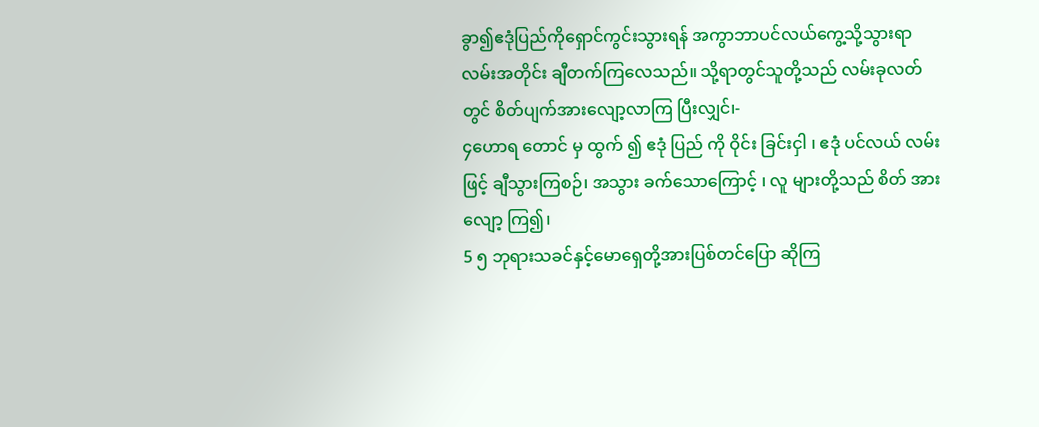ခွာ၍ဧဒုံပြည်ကိုရှောင်ကွင်းသွားရန် အကွာဘာပင်လယ်ကွေ့သို့သွားရာလမ်းအတိုင်း ချီတက်ကြလေသည်။ သို့ရာတွင်သူတို့သည် လမ်းခုလတ်တွင် စိတ်ပျက်အားလျော့လာကြ ပြီးလျှင်၊-
၄ဟောရ တောင် မှ ထွက် ၍ ဧဒုံ ပြည် ကို ဝိုင်း ခြင်းငှါ ၊ ဧဒုံ ပင်လယ် လမ်း ဖြင့် ချီသွားကြစဉ်၊ အသွား ခက်သောကြောင့် ၊ လူ များတို့သည် စိတ် အားလျော့ ကြ၍၊
5 ၅ ဘုရားသခင်နှင့်မောရှေတို့အားပြစ်တင်ပြော ဆိုကြ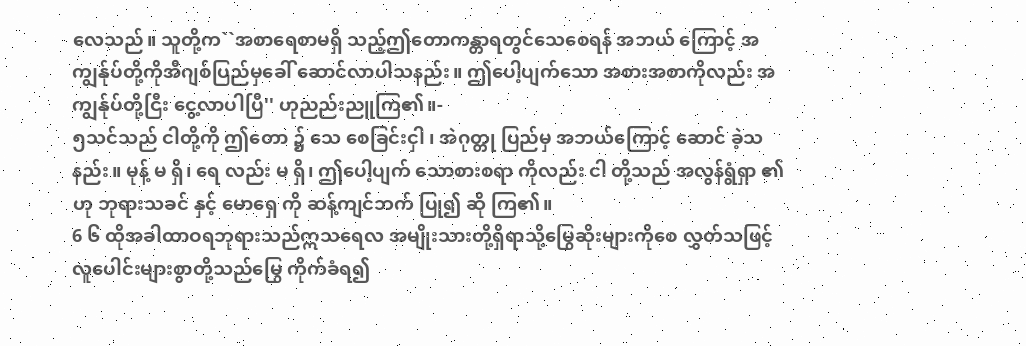လေသည်။ သူတို့က``အစာရေစာမရှိ သည့်ဤတောကန္တာရတွင်သေစေရန် အဘယ် ကြောင့် အကျွန်ုပ်တို့ကိုအီဂျစ်ပြည်မှခေါ် ဆောင်လာပါသနည်း။ ဤပေါ့ပျက်သော အစားအစာကိုလည်း အကျွန်ုပ်တို့ငြီး ငွေ့လာပါပြီ'' ဟုညည်းညူကြ၏။-
၅သင်သည် ငါတို့ကို ဤတော ၌ သေ စေခြင်းငှါ ၊ အဲဂုတ္တု ပြည်မှ အဘယ်ကြောင့် ဆောင် ခဲ့သနည်း။ မုန့် မ ရှိ၊ ရေ လည်း မ ရှိ၊ ဤပေါ့ပျက် သောစားစရာ ကိုလည်း ငါ တို့သည် အလွန်ရွံရှာ ၏ဟု ဘုရားသခင် နှင့် မောရှေ ကို ဆန့်ကျင်ဘက် ပြု၍ ဆို ကြ၏။
6 ၆ ထိုအခါထာဝရဘုရားသည်ဣသရေလ အမျိုးသားတို့ရှိရာသို့မြွေဆိုးများကိုစေ လွှတ်သဖြင့် လူပေါင်းများစွာတို့သည်မြွေ ကိုက်ခံရ၍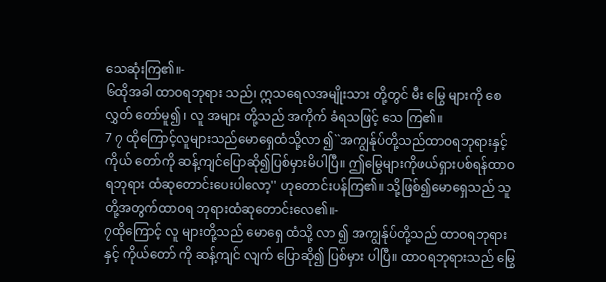သေဆုံးကြ၏။-
၆ထိုအခါ ထာဝရဘုရား သည်၊ ဣသရေလအမျိုးသား တို့တွင် မီး မြွေ များကို စေလွှတ် တော်မူ၍ ၊ လူ အများ တို့သည် အကိုက် ခံရသဖြင့် သေ ကြ၏။
7 ၇ ထိုကြောင့်လူများသည်မောရှေထံသို့လာ ၍``အကျွန်ုပ်တို့သည်ထာဝရဘုရားနှင့်ကိုယ် တော်ကို ဆန့်ကျင်ပြောဆို၍ပြစ်မှားမိပါပြီ။ ဤမြွေများကိုဖယ်ရှားပစ်ရန်ထာဝရဘုရား ထံဆုတောင်းပေးပါလော့'' ဟုတောင်းပန်ကြ၏။ သို့ဖြစ်၍မောရှေသည် သူတို့အတွက်ထာဝရ ဘုရားထံဆုတောင်းလေ၏။-
၇ထိုကြောင့် လူ များတို့သည် မောရှေ ထံသို့ လာ ၍ အကျွန်ုပ်တို့သည် ထာဝရဘုရား နှင့် ကိုယ်တော် ကို ဆန့်ကျင် လျက် ပြောဆို၍ ပြစ်မှား ပါပြီ။ ထာဝရဘုရားသည် မြွေ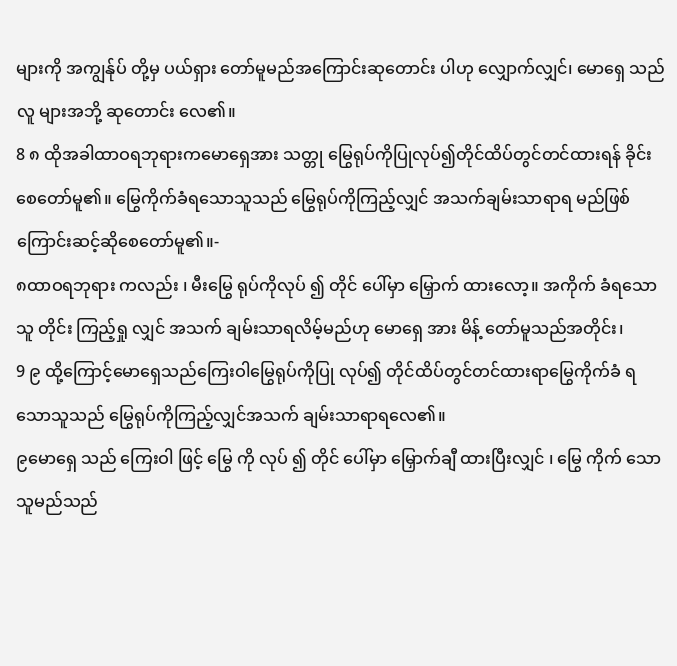များကို အကျွန်ုပ် တို့မှ ပယ်ရှား တော်မူမည်အကြောင်းဆုတောင်း ပါဟု လျှောက်လျှင်၊ မောရှေ သည် လူ များအဘို့ ဆုတောင်း လေ၏။
8 ၈ ထိုအခါထာဝရဘုရားကမောရှေအား သတ္တု မြွေရုပ်ကိုပြုလုပ်၍တိုင်ထိပ်တွင်တင်ထားရန် ခိုင်းစေတော်မူ၏။ မြွေကိုက်ခံရသောသူသည် မြွေရုပ်ကိုကြည့်လျှင် အသက်ချမ်းသာရာရ မည်ဖြစ်ကြောင်းဆင့်ဆိုစေတော်မူ၏။-
၈ထာဝရဘုရား ကလည်း ၊ မီးမြွေ ရုပ်ကိုလုပ် ၍ တိုင် ပေါ်မှာ မြှောက် ထားလော့။ အကိုက် ခံရသောသူ တိုင်း ကြည့်ရှု လျှင် အသက် ချမ်းသာရလိမ့်မည်ဟု မောရှေ အား မိန့် တော်မူသည်အတိုင်း၊
9 ၉ ထို့ကြောင့်မောရှေသည်ကြေးဝါမြွေရုပ်ကိုပြု လုပ်၍ တိုင်ထိပ်တွင်တင်ထားရာမြွေကိုက်ခံ ရသောသူသည် မြွေရုပ်ကိုကြည့်လျှင်အသက် ချမ်းသာရာရလေ၏။
၉မောရှေ သည် ကြေးဝါ ဖြင့် မြွေ ကို လုပ် ၍ တိုင် ပေါ်မှာ မြှောက်ချီ ထားပြီးလျှင် ၊ မြွေ ကိုက် သောသူမည်သည်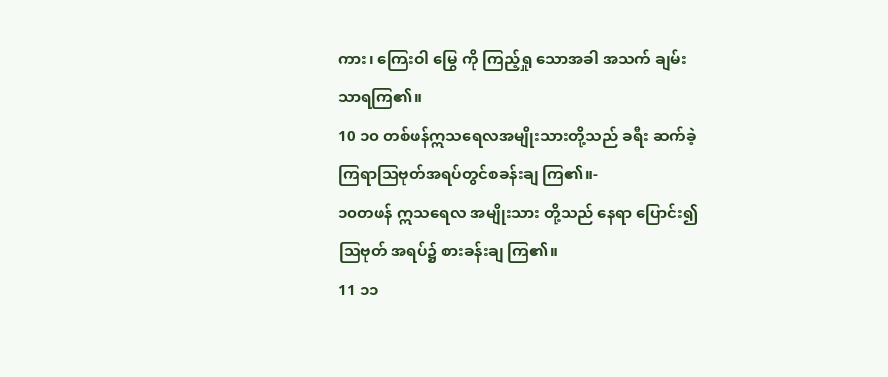ကား၊ ကြေးဝါ မြွေ ကို ကြည့်ရှု သောအခါ အသက် ချမ်းသာရကြ၏။
10 ၁၀ တစ်ဖန်ဣသရေလအမျိုးသားတို့သည် ခရီး ဆက်ခဲ့ကြရာသြဗုတ်အရပ်တွင်စခန်းချ ကြ၏။-
၁၀တဖန် ဣသရေလ အမျိုးသား တို့သည် နေရာ ပြောင်း၍ ဩဗုတ် အရပ်၌ စားခန်းချ ကြ၏။
11 ၁၁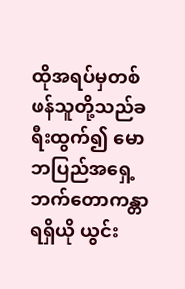ထိုအရပ်မှတစ်ဖန်သူတို့သည်ခရီးထွက်၍ မောဘပြည်အရှေ့ဘက်တောကန္တာရရှိယို ယွင်း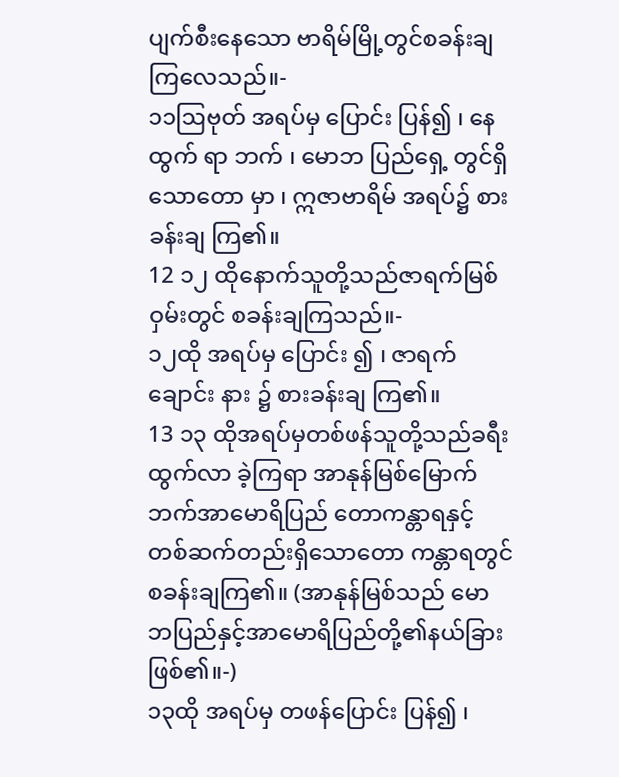ပျက်စီးနေသော ဗာရိမ်မြို့တွင်စခန်းချ ကြလေသည်။-
၁၁ဩဗုတ် အရပ်မှ ပြောင်း ပြန်၍ ၊ နေ ထွက် ရာ ဘက် ၊ မောဘ ပြည်ရှေ့ တွင်ရှိသောတော မှာ ၊ ဣဇာဗာရိမ် အရပ်၌ စားခန်းချ ကြ၏။
12 ၁၂ ထိုနောက်သူတို့သည်ဇာရက်မြစ်ဝှမ်းတွင် စခန်းချကြသည်။-
၁၂ထို အရပ်မှ ပြောင်း ၍ ၊ ဇာရက် ချောင်း နား ၌ စားခန်းချ ကြ၏။
13 ၁၃ ထိုအရပ်မှတစ်ဖန်သူတို့သည်ခရီးထွက်လာ ခဲ့ကြရာ အာနုန်မြစ်မြောက်ဘက်အာမောရိပြည် တောကန္တာရနှင့်တစ်ဆက်တည်းရှိသောတော ကန္တာရတွင်စခန်းချကြ၏။ (အာနုန်မြစ်သည် မောဘပြည်နှင့်အာမောရိပြည်တို့၏နယ်ခြား ဖြစ်၏။-)
၁၃ထို အရပ်မှ တဖန်ပြောင်း ပြန်၍ ၊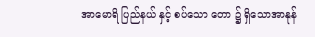အာမောရိ ပြည်နယ် နှင့် စပ်သော တော ၌ ရှိသောအာနုန်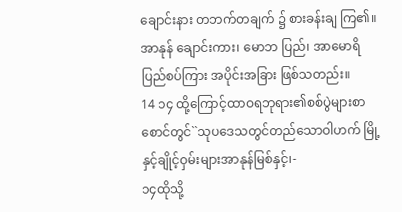ချောင်းနား တဘက်တချက် ၌ စားခန်းချ ကြ၏။ အာနုန် ချောင်းကား၊ မောဘ ပြည်၊ အာမောရိ ပြည်စပ်ကြား အပိုင်းအခြား ဖြစ်သတည်း။
14 ၁၄ ထို့ကြောင့်ထာဝရဘုရား၏စစ်ပွဲများစာ စောင်တွင်``သုပဒေသတွင်တည်သောဝါဟက် မြို့နှင့်ချိုင့်ဝှမ်းများအာနုန်မြစ်နှင့်၊-
၁၄ထိုသို့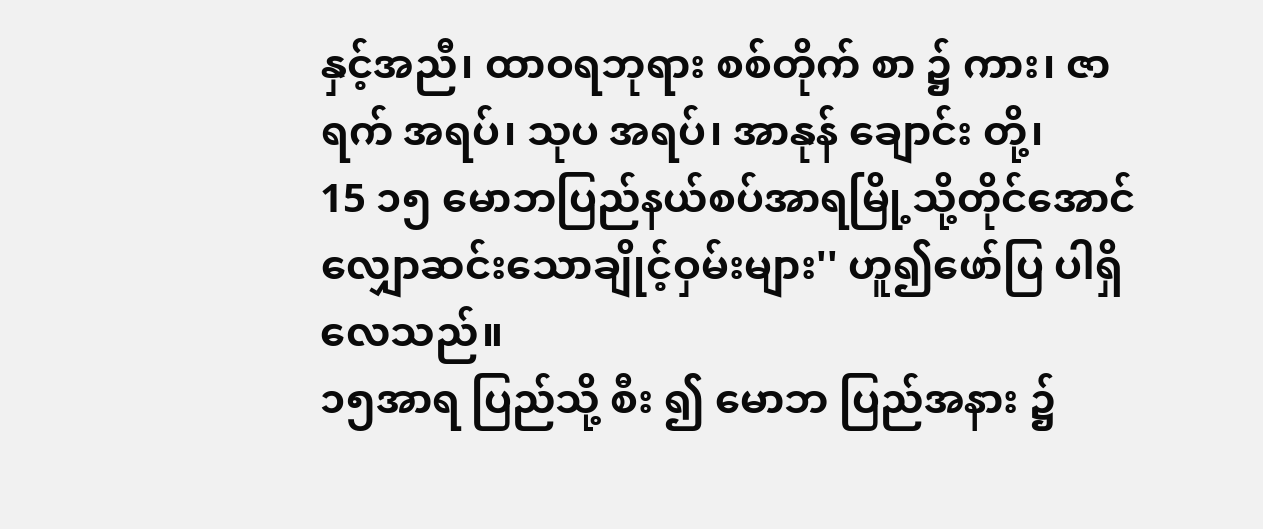နှင့်အညီ၊ ထာဝရဘုရား စစ်တိုက် စာ ၌ ကား၊ ဇာရက် အရပ်၊ သုပ အရပ်၊ အာနုန် ချောင်း တို့၊
15 ၁၅ မောဘပြည်နယ်စပ်အာရမြို့သို့တိုင်အောင် လျှောဆင်းသောချိုင့်ဝှမ်းများ'' ဟူ၍ဖော်ပြ ပါရှိလေသည်။
၁၅အာရ ပြည်သို့ စီး ၍ မောဘ ပြည်အနား ၌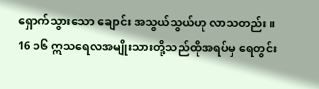ရှောက်သွားသော ချောင်း အသွယ်သွယ်ဟု လာသတည်း။
16 ၁၆ ဣသရေလအမျိုးသားတို့သည်ထိုအရပ်မှ ရေတွင်း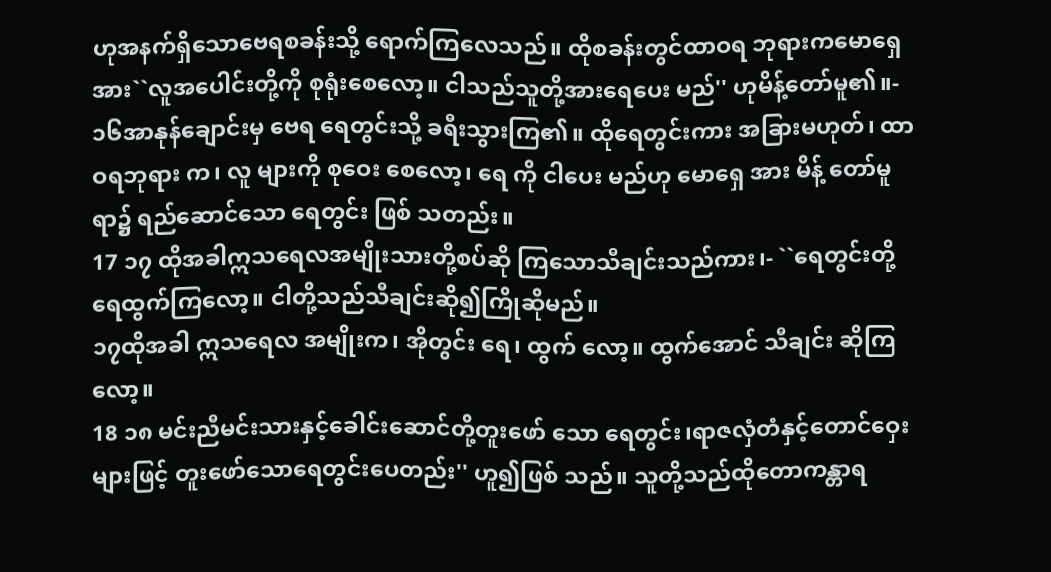ဟုအနက်ရှိသောဗေရစခန်းသို့ ရောက်ကြလေသည်။ ထိုစခန်းတွင်ထာဝရ ဘုရားကမောရှေအား``လူအပေါင်းတို့ကို စုရုံးစေလော့။ ငါသည်သူတို့အားရေပေး မည်'' ဟုမိန့်တော်မူ၏။-
၁၆အာနုန်ချောင်းမှ ဗေရ ရေတွင်းသို့ ခရီးသွားကြ၏။ ထိုရေတွင်းကား အခြားမဟုတ်၊ ထာဝရဘုရား က၊ လူ များကို စုဝေး စေလော့၊ ရေ ကို ငါပေး မည်ဟု မောရှေ အား မိန့် တော်မူရာ၌ ရည်ဆောင်သော ရေတွင်း ဖြစ် သတည်း။
17 ၁၇ ထိုအခါဣသရေလအမျိုးသားတို့စပ်ဆို ကြသောသီချင်းသည်ကား၊- ``ရေတွင်းတို့ရေထွက်ကြလော့။ ငါတို့သည်သီချင်းဆို၍ကြိုဆိုမည်။
၁၇ထိုအခါ ဣသရေလ အမျိုးက၊ အိုတွင်း ရေ၊ ထွက် လော့။ ထွက်အောင် သီချင်း ဆိုကြလော့။
18 ၁၈ မင်းညီမင်းသားနှင့်ခေါင်းဆောင်တို့တူးဖော် သော ရေတွင်း၊ရာဇလှံတံနှင့်တောင်ဝှေးများဖြင့် တူးဖော်သောရေတွင်းပေတည်း'' ဟူ၍ဖြစ် သည်။ သူတို့သည်ထိုတောကန္တာရ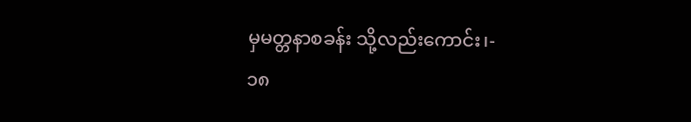မှမတ္တနာစခန်း သို့လည်းကောင်း၊-
၁၈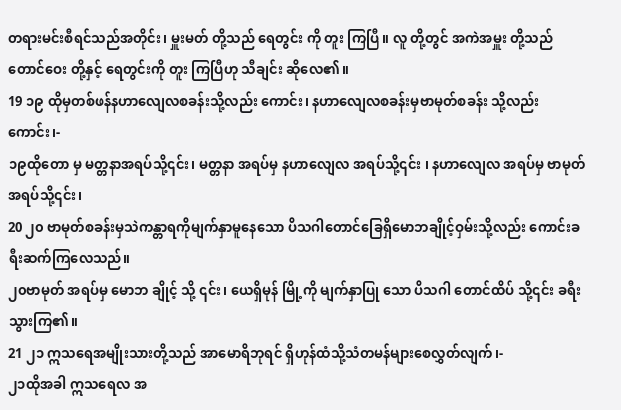တရားမင်းစီရင်သည်အတိုင်း၊ မှူးမတ် တို့သည် ရေတွင်း ကို တူး ကြပြီ။ လူ တို့တွင် အကဲအမှူး တို့သည် တောင်ဝေး တို့နှင့် ရေတွင်းကို တူး ကြပြီဟု သီချင်း ဆိုလေ၏။
19 ၁၉ ထိုမှတစ်ဖန်နဟာလျေလစခန်းသို့လည်း ကောင်း၊ နဟာလျေလစခန်းမှဗာမုတ်စခန်း သို့လည်းကောင်း၊-
၁၉ထိုတော မှ မတ္တနာအရပ်သို့၎င်း၊ မတ္တနာ အရပ်မှ နဟာလျေလ အရပ်သို့၎င်း ၊ နဟာလျေလ အရပ်မှ ဗာမုတ် အရပ်သို့၎င်း၊
20 ၂၀ ဗာမုတ်စခန်းမှသဲကန္တာရကိုမျက်နှာမူနေသော ပိသဂါတောင်ခြေရှိမောဘချိုင့်ဝှမ်းသို့လည်း ကောင်းခရီးဆက်ကြလေသည်။
၂၀ဗာမုတ် အရပ်မှ မောဘ ချိုင့် သို့ ၎င်း၊ ယေရှိမုန် မြို့ကို မျက်နှာပြု သော ပိသဂါ တောင်ထိပ် သို့၎င်း ခရီးသွားကြ၏။
21 ၂၁ ဣသရေအမျိုးသားတို့သည် အာမောရိဘုရင် ရှိဟုန်ထံသို့သံတမန်များစေလွှတ်လျက်၊-
၂၁ထိုအခါ ဣသရေလ အ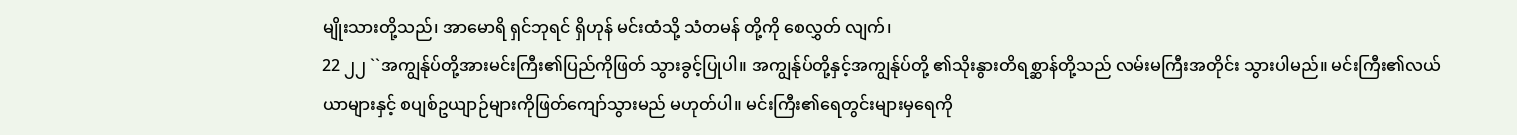မျိုးသားတို့သည်၊ အာမောရိ ရှင်ဘုရင် ရှိဟုန် မင်းထံသို့ သံတမန် တို့ကို စေလွှတ် လျက်၊
22 ၂၂ ``အကျွန်ုပ်တို့အားမင်းကြီး၏ပြည်ကိုဖြတ် သွားခွင့်ပြုပါ။ အကျွန်ုပ်တို့နှင့်အကျွန်ုပ်တို့ ၏သိုးနွားတိရစ္ဆာန်တို့သည် လမ်းမကြီးအတိုင်း သွားပါမည်။ မင်းကြီး၏လယ်ယာများနှင့် စပျစ်ဥယျာဉ်များကိုဖြတ်ကျော်သွားမည် မဟုတ်ပါ။ မင်းကြီး၏ရေတွင်းများမှရေကို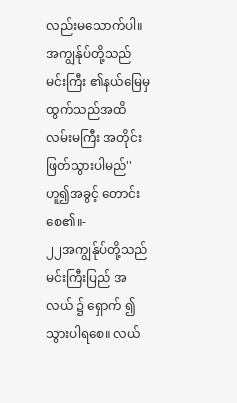လည်းမသောက်ပါ။ အကျွန်ုပ်တို့သည်မင်းကြီး ၏နယ်မြေမှထွက်သည်အထိ လမ်းမကြီး အတိုင်းဖြတ်သွားပါမည်'' ဟူ၍အခွင့် တောင်းစေ၏။-
၂၂အကျွန်ုပ်တို့သည် မင်းကြီးပြည် အလယ် ၌ ရှောက် ၍ သွားပါရစေ။ လယ်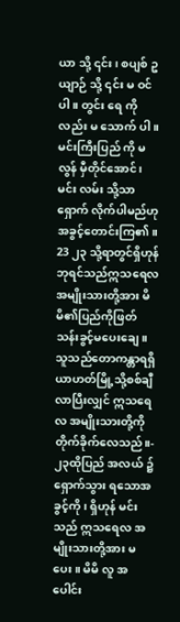ယာ သို့ ၎င်း ၊ စပျစ် ဥယျာဉ် သို့ ၎င်း မ ဝင် ပါ။ တွင်း ရေ ကိုလည်း မ သောက် ပါ။ မင်းကြီးပြည် ကို မ လွန် မှီတိုင်အောင်၊ မင်း လမ်း သို့သာ ရှောက် လိုက်ပါမည်ဟု အခွင့်တောင်းကြ၏။
23 ၂၃ သို့ရာတွင်ရှိဟုန်ဘုရင်သည်ဣသရေလ အမျိုးသားတို့အား မိမိ၏ပြည်ကိုဖြတ် သန်းခွင့်မပေးချေ။ သူသည်တောကန္တာရရှိ ယာဟတ်မြို့သို့စစ်ချီလာပြီးလျှင် ဣသရေလ အမျိုးသားတို့ကိုတိုက်ခိုက်လေသည်။-
၂၃ထိုပြည် အလယ် ၌ ရှောက်သွား ရသောအခွင့်ကို၊ ရှိဟုန် မင်းသည် ဣသရေလ အမျိုးသားတို့အား မ ပေး။ မိမိ လူ အပေါင်း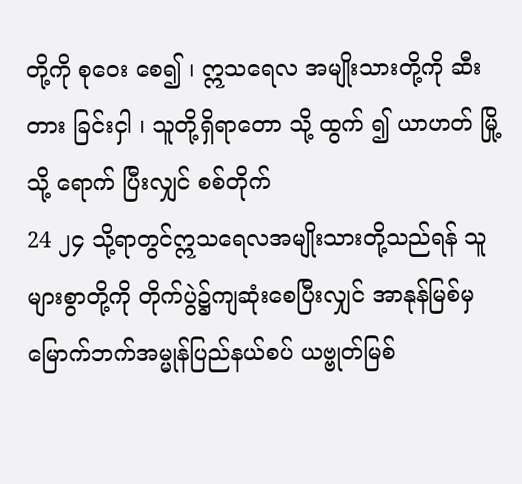တို့ကို စုဝေး စေ၍ ၊ ဣသရေလ အမျိုးသားတို့ကို ဆီးတား ခြင်းငှါ ၊ သူတို့ရှိရာတော သို့ ထွက် ၍ ယာဟတ် မြို့သို့ ရောက် ပြီးလျှင် စစ်တိုက်
24 ၂၄ သို့ရာတွင်ဣသရေလအမျိုးသားတို့သည်ရန် သူများစွာတို့ကို တိုက်ပွဲ၌ကျဆုံးစေပြီးလျှင် အာနုန်မြစ်မှမြောက်ဘက်အမ္မုန်ပြည်နယ်စပ် ယဗ္ဗုတ်မြစ်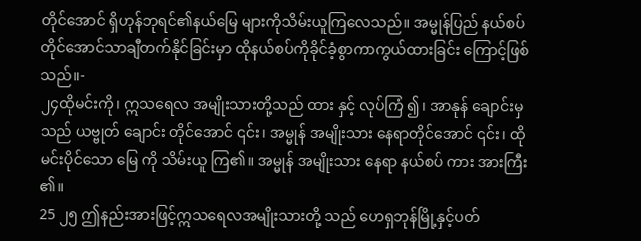တိုင်အောင် ရှိဟုန်ဘုရင်၏နယ်မြေ များကိုသိမ်းယူကြလေသည်။ အမ္မုန်ပြည် နယ်စပ်တိုင်အောင်သာချီတက်နိုင်ခြင်းမှာ ထိုနယ်စပ်ကိုခိုင်ခံ့စွာကာကွယ်ထားခြင်း ကြောင့်ဖြစ်သည်။-
၂၄ထိုမင်းကို၊ ဣသရေလ အမျိုးသားတို့သည် ထား နှင့် လုပ်ကြံ ၍၊ အာနုန် ချောင်းမှ သည် ယဗ္ဗုတ် ချောင်း တိုင်အောင် ၎င်း၊ အမ္မုန် အမျိုးသား နေရာတိုင်အောင် ၎င်း၊ ထိုမင်းပိုင်သော မြေ ကို သိမ်းယူ ကြ၏။ အမ္မုန် အမျိုးသား နေရာ နယ်စပ် ကား အားကြီး ၏။
25 ၂၅ ဤနည်းအားဖြင့်ဣသရေလအမျိုးသားတို့ သည် ဟေရှဘုန်မြို့နှင့်ပတ်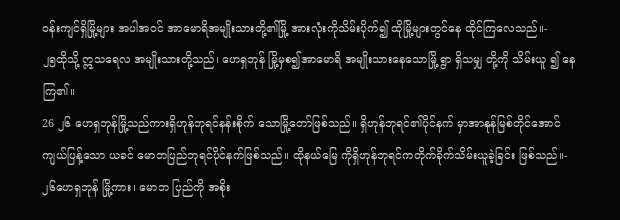ဝန်းကျင်ရှိမြို့များ အပါအဝင် အာမောရိအမျိုးသားတို့၏မြို့ အားလုံးကိုသိမ်းပိုက်၍ ထိုမြို့များတွင်နေ ထိုင်ကြလေသည်။-
၂၅ထိုသို့ ဣသရေလ အမျိုးသားတို့သည်၊ ဟေရှဘုန် မြို့မှစ၍အာမောရိ အမျိုးသားနေသောမြို့ ရွာ ရှိသမျှ တို့ကို သိမ်းယူ ၍ နေ ကြ၏။
26 ၂၆ ဟေရှဘုန်မြို့သည်ကားရှိဟုန်ဘုရင်နန်းစိုက် သောမြို့တော်ဖြစ်သည်။ ရှိဟုန်ဘုရင်၏ပိုင်နက် မှာအာနုန်မြစ်တိုင်အောင်ကျယ်ပြန့်သော ယခင် မောဘပြည်ဘုရင်ပိုင်နက်ဖြစ်သည်။ ထိုနယ်မြေ ကိုရှိဟုန်ဘုရင်ကတိုက်ခိုက်သိမ်းယူခဲ့ခြင်း ဖြစ်သည်။-
၂၆ဟေရှဘုန် မြို့ကား၊ မောဘ ပြည်ကို အစိုး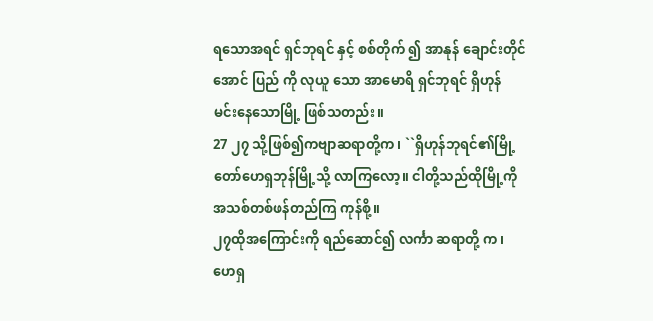ရသောအရင် ရှင်ဘုရင် နှင့် စစ်တိုက် ၍ အာနုန် ချောင်းတိုင်အောင် ပြည် ကို လုယူ သော အာမောရိ ရှင်ဘုရင် ရှိဟုန် မင်းနေသောမြို့ ဖြစ်သတည်း။
27 ၂၇ သို့ဖြစ်၍ကဗျာဆရာတို့က၊ ``ရှိဟုန်ဘုရင်၏မြို့တော်ဟေရှဘုန်မြို့သို့ လာကြလော့။ ငါတို့သည်ထိုမြို့ကိုအသစ်တစ်ဖန်တည်ကြ ကုန်စို့။
၂၇ထိုအကြောင်းကို ရည်ဆောင်၍ လင်္ကာ ဆရာတို့ က၊ ဟေရှ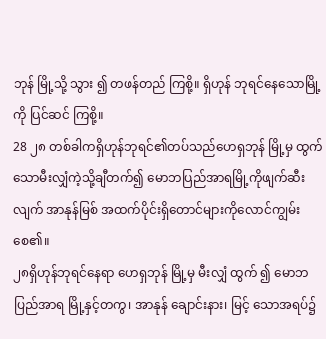ဘုန် မြို့သို့ သွား ၍ တဖန်တည် ကြစို့။ ရှိဟုန် ဘုရင်နေသောမြို့ ကို ပြင်ဆင် ကြစို့။
28 ၂၈ တစ်ခါကရှိဟုန်ဘုရင်၏တပ်သည်ဟေရှဘုန် မြို့မှ ထွက်သောမီးလျှံကဲ့သို့ချီတက်၍ မောဘပြည်အာရမြို့ကိုဖျက်ဆီးလျက် အာနုန်မြစ် အထက်ပိုင်းရှိတောင်များကိုလောင်ကျွမ်းစေ၏။
၂၈ရှိဟုန်ဘုရင်နေရာ ဟေရှဘုန် မြို့မှ မီးလျှံ ထွက် ၍ မောဘ ပြည်အာရ မြို့နှင့်တကွ၊ အာနုန် ချောင်းနား၊ မြင့် သောအရပ်၌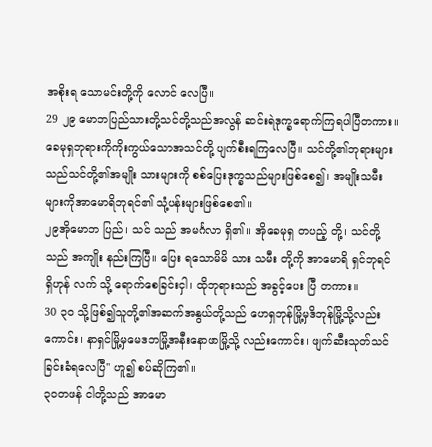အစိုးရ သောမင်းတို့ကို လောင် လေပြီ။
29 ၂၉ မောဘပြည်သားတို့သင်တို့သည်အလွန် ဆင်းရဲဒုက္ခရောက်ကြရပါပြီတကား။ ခေမုရှဘုရားကိုကိုးကွယ်သောအသင်တို့ ပျက်စီးရကြလေပြီ။ သင်တို့၏ဘုရားများသည်သင်တို့၏အမျိုး သားများကို စစ်ပြေးဒုက္ခသည်များဖြစ်စေ၍၊ အမျိုးသမီးများကိုအာမောရိဘုရင်၏ သုံ့ပန်းများဖြစ်စေ၏။
၂၉အိုမောဘ ပြည်၊ သင် သည် အမင်္ဂလာ ရှိ၏။ အိုခေမုရှ တပည့် တို့၊ သင်တို့သည် အကျိုး နည်းကြပြီ။ ပြေး ရသောမိမိ သား သမီး တို့ကို အာမောရိ ရှင်ဘုရင် ရှိဟုန် လက် သို့ ရောက်စေခြင်းငှါ၊ ထိုဘုရားသည် အခွင့်ပေး ပြီ တကား။
30 ၃၀ သို့ဖြစ်၍သူတို့၏အဆက်အနွယ်တို့သည် ဟေရှဘုန်မြို့မှဒိဘုန်မြို့သို့လည်းကောင်း၊ နာရှင်မြို့မှမေဒဘမြို့အနီးနောဖာမြို့သို့ လည်းကောင်း၊ ဖျက်ဆီးသုတ်သင်ခြင်းခံရလေပြီ'' ဟူ၍ စပ်ဆိုကြ၏။
၃၀တဖန် ငါတို့သည် အာမော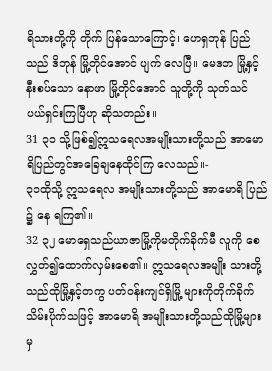ရိသားတို့ကို တိုက် ပြန်သောကြောင့်၊ ဟေရှဘုန် ပြည်သည် ဒိဘုန် မြို့တိုင်အောင် ပျက် လေပြီ။ မေဒဘ မြို့နှင့် နီးစပ်သော နောဖာ မြို့တိုင်အောင် သူတို့ကို သုတ်သင် ပယ်ရှင်းကြပြီဟု ဆိုသတည်း။
31 ၃၁ သို့ဖြစ်၍ဣသရေလအမျိုးသားတို့သည် အာမောရိပြည်တွင်အခြေချနေထိုင်ကြ လေသည်။-
၃၁ထိုသို့ ဣသရေလ အမျိုးသားတို့သည် အာမောရိ ပြည် ၌ နေ ရကြ၏။
32 ၃၂ မောရှေသည်ယာဇာမြို့ကိုမတိုက်ခိုက်မီ လူကို စေလွှတ်၍ထောက်လှမ်းစေ၏။ ဣသရေလအမျိုး သားတို့သည်ထိုမြို့နှင့်တကွ ပတ်ဝန်းကျင်ရှိမြို့ များကိုတိုက်ခိုက်သိမ်းပိုက်သဖြင့် အာမောရိ အမျိုးသားတို့သည်ထိုမြို့များမှ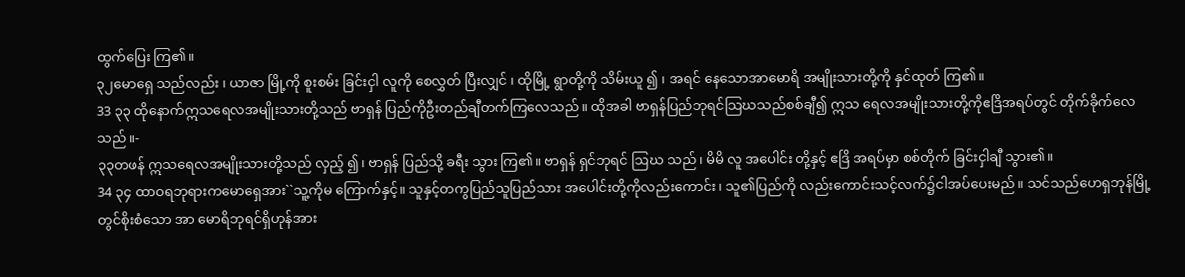ထွက်ပြေး ကြ၏။
၃၂မောရှေ သည်လည်း ၊ ယာဇာ မြို့ကို စူးစမ်း ခြင်းငှါ လူကို စေလွှတ် ပြီးလျှင် ၊ ထိုမြို့ ရွာတို့ကို သိမ်းယူ ၍ ၊ အရင် နေသောအာမောရိ အမျိုးသားတို့ကို နှင်ထုတ် ကြ၏။
33 ၃၃ ထိုနောက်ဣသရေလအမျိုးသားတို့သည် ဗာရှန် ပြည်ကိုဦးတည်ချီတက်ကြလေသည်။ ထိုအခါ ဗာရှန်ပြည်ဘုရင်သြဃသည်စစ်ချီ၍ ဣသ ရေလအမျိုးသားတို့ကိုဧဒြိအရပ်တွင် တိုက်ခိုက်လေသည်။-
၃၃တဖန် ဣသရေလအမျိုးသားတို့သည် လှည့် ၍၊ ဗာရှန် ပြည်သို့ ခရီး သွား ကြ၏။ ဗာရှန် ရှင်ဘုရင် ဩဃ သည်၊ မိမိ လူ အပေါင်း တို့နှင့် ဧဒြိ အရပ်မှာ စစ်တိုက် ခြင်းငှါချီ သွား၏။
34 ၃၄ ထာဝရဘုရားကမောရှေအား``သူ့ကိုမ ကြောက်နှင့်။ သူနှင့်တကွပြည်သူပြည်သား အပေါင်းတို့ကိုလည်းကောင်း၊ သူ၏ပြည်ကို လည်းကောင်းသင့်လက်၌ငါအပ်ပေးမည်။ သင်သည်ဟေရှဘုန်မြို့တွင်စိုးစံသော အာ မောရိဘုရင်ရှိဟုန်အား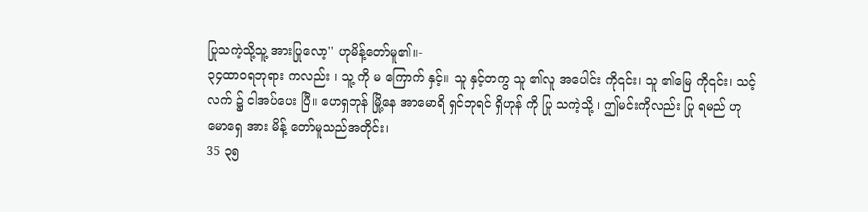ပြုသကဲ့သို့သူ့ အားပြုလော့'' ဟုမိန့်တော်မူ၏။-
၃၄ထာဝရဘုရား ကလည်း ၊ သူ့ ကို မ ကြောက် နှင့်။ သူ နှင့်တကွ သူ ၏လူ အပေါင်း ကို၎င်း၊ သူ ၏မြေ ကို၎င်း၊ သင့် လက် ၌ ငါအပ်ပေး ပြီ။ ဟေရှဘုန် မြို့နေ အာမောရိ ရှင်ဘုရင် ရှိဟုန် ကို ပြု သကဲ့သို့ ၊ ဤမင်းကိုလည်း ပြု ရမည် ဟု မောရှေ အား မိန့် တော်မူသည်အတိုင်း၊
35 ၃၅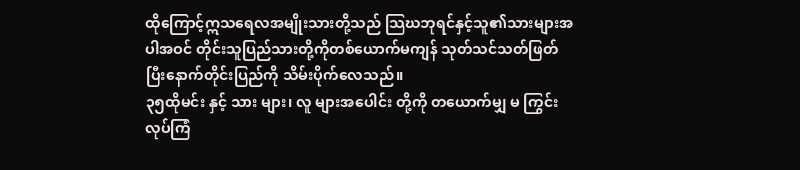ထိုကြောင့်ဣသရေလအမျိုးသားတို့သည် သြဃဘုရင်နှင့်သူ၏သားများအပါအဝင် တိုင်းသူပြည်သားတို့ကိုတစ်ယောက်မကျန် သုတ်သင်သတ်ဖြတ်ပြီးနောက်တိုင်းပြည်ကို သိမ်းပိုက်လေသည်။
၃၅ထိုမင်း နှင့် သား များ၊ လူ များအပေါင်း တို့ကို တယောက်မျှ မ ကြွင်း လုပ်ကြံ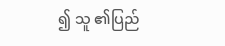၍ သူ ၏ပြည်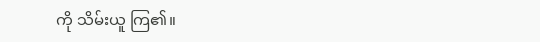ကို သိမ်းယူ ကြ၏။